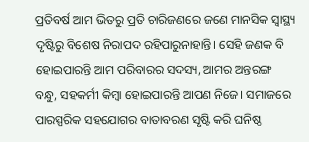ପ୍ରତିବର୍ଷ ଆମ ଭିତରୁ ପ୍ରତି ଚାରିଜଣରେ ଜଣେ ମାନସିକ ସ୍ବାସ୍ଥ୍ୟ ଦୃଷ୍ଟିରୁ ବିଶେଷ ନିରାପଦ ରହିପାରୁନାହାନ୍ତି। ସେହି ଜଣକ ବି ହୋଇପାରନ୍ତି ଆମ ପରିବାରର ସଦସ୍ୟ, ଆମର ଅନ୍ତରଙ୍ଗ ବନ୍ଧୁ, ସହକର୍ମୀ କିମ୍ବା ହୋଇପାରନ୍ତି ଆପଣ ନିଜେ। ସମାଜରେ ପାରସ୍ପରିକ ସହଯୋଗର ବାତାବରଣ ସୃଷ୍ଟି କରି ଘନିଷ୍ଠ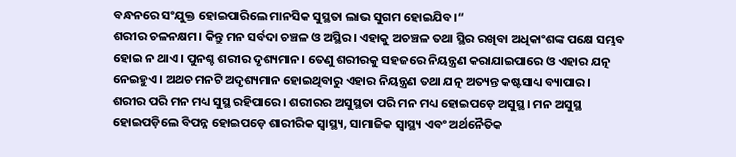ବନ୍ଧନରେ ସଂଯୁକ୍ତ ହୋଇପାରିଲେ ମାନସିକ ସୁସ୍ଥତା ଲାଭ ସୁଗମ ହୋଇଯିବ।“
ଶରୀର ଚଳନକ୍ଷମ। କିନ୍ତୁ ମନ ସର୍ବଦା ଚଞ୍ଚଳ ଓ ଅସ୍ଥିର। ଏହାକୁ ଅଚଞ୍ଚଳ ତଥା ସ୍ଥିର ରଖିବା ଅଧିକାଂଶଙ୍କ ପକ୍ଷେ ସମ୍ଭବ ହୋଇ ନ ଥାଏ। ପୁନଶ୍ଚ ଶରୀର ଦୃଶ୍ୟମାନ। ତେଣୁ ଶରୀରକୁ ସହଜରେ ନିୟନ୍ତ୍ରଣ କରାଯାଇପାରେ ଓ ଏହାର ଯତ୍ନ ନେଇହୁଏ। ଅଥଚ ମନଟି ଅଦୃଶ୍ୟମାନ ହୋଇଥିବାରୁ ଏହାର ନିୟନ୍ତ୍ରଣ ତଥା ଯତ୍ନ ଅତ୍ୟନ୍ତ କଷ୍ଟସାଧ୍ୟ ବ୍ୟାପାର। ଶରୀର ପରି ମନ ମଧ୍ୟ ସୁସ୍ଥ ରହିପାରେ। ଶରୀରର ଅସୁସ୍ଥତା ପରି ମନ ମଧ୍ୟ ହୋଇପଡ଼େ ଅସୁସ୍ଥ। ମନ ଅସୁସ୍ଥ ହୋଇପଡ଼ିଲେ ବିପନ୍ନ ହୋଇପଡ଼େ ଶାରୀରିକ ସ୍ବାସ୍ଥ୍ୟ, ସାମାଜିକ ସ୍ବାସ୍ଥ୍ୟ ଏବଂ ଅର୍ଥନୈତିକ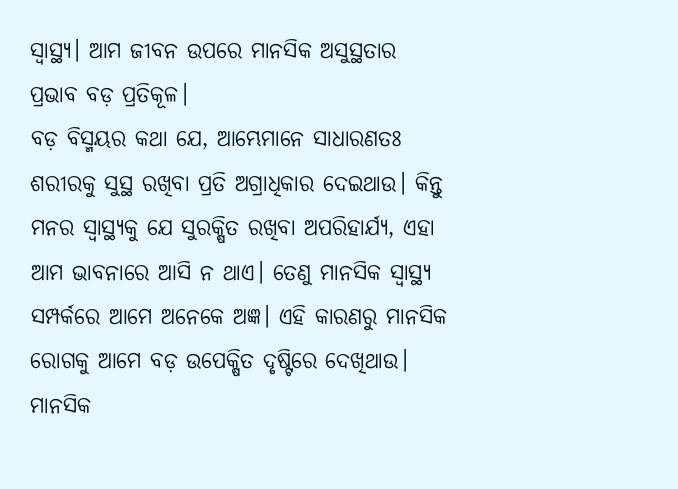ସ୍ବାସ୍ଥ୍ୟ। ଆମ ଜୀବନ ଉପରେ ମାନସିକ ଅସୁସ୍ଥତାର ପ୍ରଭାବ ବଡ଼ ପ୍ରତିକୂଳ।
ବଡ଼ ବିସ୍ମୟର କଥା ଯେ, ଆମ୍ଭେମାନେ ସାଧାରଣତଃ ଶରୀରକୁ ସୁସ୍ଥ ରଖିବା ପ୍ରତି ଅଗ୍ରାଧିକାର ଦେଇଥାଉ। କିନ୍ତୁ ମନର ସ୍ବାସ୍ଥ୍ୟକୁ ଯେ ସୁରକ୍ଷିତ ରଖିବା ଅପରିହାର୍ଯ୍ୟ, ଏହା ଆମ ଭାବନାରେ ଆସି ନ ଥାଏ। ତେଣୁ ମାନସିକ ସ୍ବାସ୍ଥ୍ୟ ସମ୍ପର୍କରେ ଆମେ ଅନେକେ ଅଜ୍ଞ। ଏହି କାରଣରୁ ମାନସିକ ରୋଗକୁ ଆମେ ବଡ଼ ଉପେକ୍ଷିତ ଦୃଷ୍ଟିରେ ଦେଖିଥାଉ। ମାନସିକ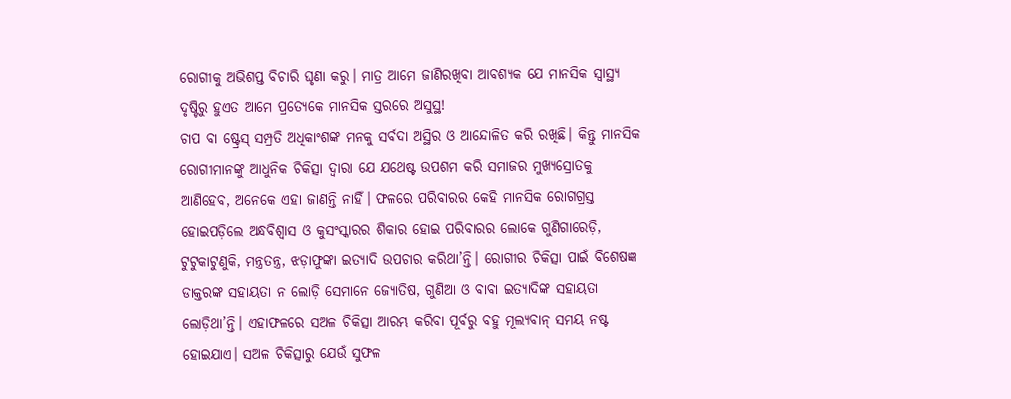ରୋଗୀକୁ ଅଭିଶପ୍ତ ବିଚାରି ଘୃଣା କରୁ। ମାତ୍ର ଆମେ ଜାଣିରଖିବା ଆବଶ୍ୟକ ଯେ ମାନସିକ ସ୍ବାସ୍ଥ୍ୟ ଦୃଷ୍ଟିରୁ ହୁଏତ ଆମେ ପ୍ରତ୍ୟେକେ ମାନସିକ ସ୍ତରରେ ଅସୁସ୍ଥ!
ଚାପ ବା ଷ୍ଟ୍ରେସ୍ ସମ୍ପ୍ରତି ଅଧିକାଂଶଙ୍କ ମନକୁ ସର୍ବଦା ଅସ୍ଥିର ଓ ଆନ୍ଦୋଳିତ କରି ରଖିଛି। କିନ୍ତୁ ମାନସିକ ରୋଗୀମାନଙ୍କୁ ଆଧୁନିକ ଚିକିତ୍ସା ଦ୍ୱାରା ଯେ ଯଥେଷ୍ଟ ଉପଶମ କରି ସମାଜର ମୁଖ୍ୟସ୍ରୋତକୁ ଆଣିହେବ, ଅନେକେ ଏହା ଜାଣନ୍ତି ନାହିଁ। ଫଳରେ ପରିବାରର କେହି ମାନସିକ ରୋଗଗ୍ରସ୍ତ ହୋଇପଡ଼ିଲେ ଅନ୍ଧବିଶ୍ୱାସ ଓ କୁସଂସ୍କାରର ଶିକାର ହୋଇ ପରିବାରର ଲୋକେ ଗୁଣିଗାରେଡ଼ି, ଟୁଟୁକାଟୁଣୁକି, ମନ୍ତ୍ରତନ୍ତ୍ର, ଝଡ଼ାଫୁଙ୍କା ଇତ୍ୟାଦି ଉପଚାର କରିଥା’ନ୍ତି। ରୋଗୀର ଚିକିତ୍ସା ପାଇଁ ବିଶେଷଜ୍ଞ ଡାକ୍ତରଙ୍କ ସହାୟତା ନ ଲୋଡ଼ି ସେମାନେ ଜ୍ୟୋତିଷ, ଗୁଣିଆ ଓ ବାବା ଇତ୍ୟାଦିଙ୍କ ସହାୟତା ଲୋଡ଼ିଥା’ନ୍ତି। ଏହାଫଳରେ ସଅଳ ଚିକିତ୍ସା ଆରମ୍ଭ କରିବା ପୂର୍ବରୁ ବହୁ ମୂଲ୍ୟବାନ୍ ସମୟ ନଷ୍ଟ ହୋଇଯାଏ। ସଅଳ ଚିକିତ୍ସାରୁ ଯେଉଁ ସୁଫଳ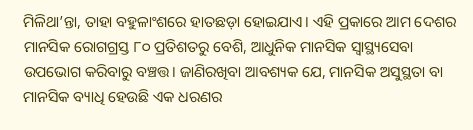ମିଳିଥା’ନ୍ତା, ତାହା ବହୁଳାଂଶରେ ହାତଛଡ଼ା ହୋଇଯାଏ। ଏହି ପ୍ରକାରେ ଆମ ଦେଶର ମାନସିକ ରୋଗଗ୍ରସ୍ତ ୮୦ ପ୍ରତିଶତରୁ ବେଶି, ଆଧୁନିକ ମାନସିକ ସ୍ବାସ୍ଥ୍ୟସେବା ଉପଭୋଗ କରିବାରୁ ବଞ୍ଚତ୍ତ। ଜାଣିରଖିବା ଆବଶ୍ୟକ ଯେ, ମାନସିକ ଅସୁସ୍ଥତା ବା ମାନସିକ ବ୍ୟାଧି ହେଉଛି ଏକ ଧରଣର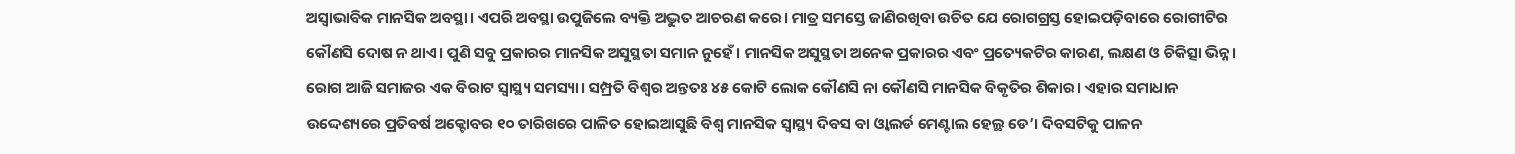ଅସ୍ବାଭାବିକ ମାନସିକ ଅବସ୍ଥା। ଏପରି ଅବସ୍ଥା ଉପୁଜିଲେ ବ୍ୟକ୍ତି ଅଦ୍ଭୁତ ଆଚରଣ କରେ। ମାତ୍ର ସମସ୍ତେ ଜାଣିରଖିବା ଉଚିତ ଯେ ରୋଗଗ୍ରସ୍ତ ହୋଇପଡ଼ିବାରେ ରୋଗୀଟିର କୌଣସି ଦୋଷ ନ ଥାଏ। ପୁଣି ସବୁ ପ୍ରକାରର ମାନସିକ ଅସୁସ୍ଥତା ସମାନ ନୁହେଁ। ମାନସିକ ଅସୁସ୍ଥତା ଅନେକ ପ୍ରକାରର ଏବଂ ପ୍ରତ୍ୟେକଟିର କାରଣ, ଲକ୍ଷଣ ଓ ଚିକିତ୍ସା ଭିନ୍ନ।
ରୋଗ ଆଜି ସମାଜର ଏକ ବିରାଟ ସ୍ବାସ୍ଥ୍ୟ ସମସ୍ୟା। ସମ୍ପ୍ରତି ବିଶ୍ୱର ଅନ୍ତତଃ ୪୫ କୋଟି ଲୋକ କୌଣସି ନା କୌଣସି ମାନସିକ ବିକୃତିର ଶିକାର। ଏହାର ସମାଧାନ ଉଦ୍ଦେଶ୍ୟରେ ପ୍ରତିବର୍ଷ ଅକ୍ଟୋବର ୧୦ ତାରିଖରେ ପାଳିତ ହୋଇଆସୁଛି ବିଶ୍ୱ ମାନସିକ ସ୍ବାସ୍ଥ୍ୟ ଦିବସ ବା ଓ୍ବାଲର୍ଡ ମେଣ୍ଟାଲ ହେଲ୍ଥ ଡେ’। ଦିବସଟିକୁ ପାଳନ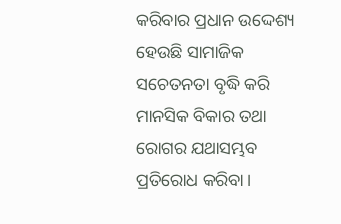କରିବାର ପ୍ରଧାନ ଉଦ୍ଦେଶ୍ୟ ହେଉଛି ସାମାଜିକ ସଚେତନତା ବୃଦ୍ଧି କରି ମାନସିକ ବିକାର ତଥା ରୋଗର ଯଥାସମ୍ଭବ ପ୍ରତିରୋଧ କରିବା।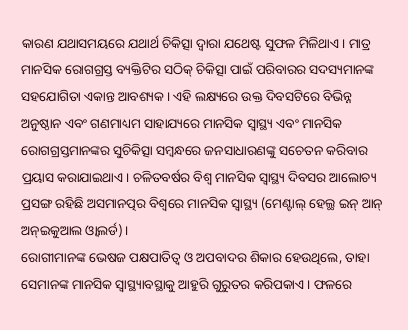କାରଣ ଯଥାସମୟରେ ଯଥାର୍ଥ ଚିକିତ୍ସା ଦ୍ୱାରା ଯଥେଷ୍ଟ ସୁଫଳ ମିଳିଥାଏ। ମାତ୍ର ମାନସିକ ରୋଗଗ୍ରସ୍ତ ବ୍ୟକ୍ତିଟିର ସଠିକ୍ ଚିକିତ୍ସା ପାଇଁ ପରିବାରର ସଦସ୍ୟମାନଙ୍କ ସହଯୋଗିତା ଏକାନ୍ତ ଆବଶ୍ୟକ। ଏହି ଲକ୍ଷ୍ୟରେ ଉକ୍ତ ଦିବସଟିରେ ବିଭିନ୍ନ ଅନୁଷ୍ଠାନ ଏବଂ ଗଣମାଧ୍ୟମ ସାହାଯ୍ୟରେ ମାନସିକ ସ୍ବାସ୍ଥ୍ୟ ଏବଂ ମାନସିକ ରୋଗଗ୍ରସ୍ତମାନଙ୍କର ସୁଚିକିତ୍ସା ସମ୍ବନ୍ଧରେ ଜନସାଧାରଣଙ୍କୁ ସଚେତନ କରିବାର ପ୍ରୟାସ କରାଯାଇଥାଏ। ଚଳିତବର୍ଷର ବିଶ୍ୱ ମାନସିକ ସ୍ବାସ୍ଥ୍ୟ ଦିବସର ଆଲୋଚ୍ୟ ପ୍ରସଙ୍ଗ ରହିଛି ଅସମାନତ୍ପର ବିଶ୍ୱରେ ମାନସିକ ସ୍ବାସ୍ଥ୍ୟ (ମେଣ୍ଟାଲ୍ ହେଲ୍ଥ ଇନ୍ ଆନ୍ ଅନ୍ଇକୁଆଲ ଓ୍ବାଲର୍ଡ)।
ରୋଗୀମାନଙ୍କ ଭେଷଜ ପକ୍ଷପାତିତ୍ୱ ଓ ଅପବାଦର ଶିକାର ହେଉଥିଲେ, ତାହା ସେମାନଙ୍କ ମାନସିକ ସ୍ବାସ୍ଥ୍ୟାବସ୍ଥାକୁ ଆହୁରି ଗୁରୁତର କରିପକାଏ। ଫଳରେ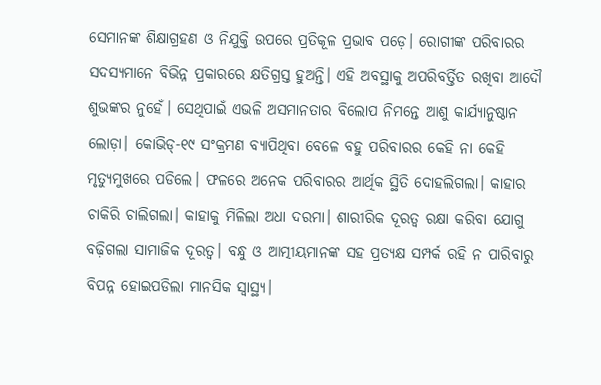ସେମାନଙ୍କ ଶିକ୍ଷାଗ୍ରହଣ ଓ ନିଯୁକ୍ତି ଉପରେ ପ୍ରତିକୂଳ ପ୍ରଭାବ ପଡ଼େ। ରୋଗୀଙ୍କ ପରିବାରର ସଦସ୍ୟମାନେ ବିଭିନ୍ନ ପ୍ରକାରରେ କ୍ଷତିଗ୍ରସ୍ତ ହୁଅନ୍ତି। ଏହି ଅବସ୍ଥାକୁ ଅପରିବର୍ତ୍ତିତ ରଖିବା ଆଦୌ ଶୁଭଙ୍କର ନୁହେଁ। ସେଥିପାଇଁ ଏଭଳି ଅସମାନତାର ବିଲୋପ ନିମନ୍ତେ ଆଶୁ କାର୍ଯ୍ୟାନୁଷ୍ଠାନ ଲୋଡ଼ା। କୋଭିଡ୍-୧୯ ସଂକ୍ରମଣ ବ୍ୟାପିଥିବା ବେଳେ ବହୁ ପରିବାରର କେହି ନା କେହି ମୃତ୍ୟୁମୁଖରେ ପଡିଲେ। ଫଳରେ ଅନେକ ପରିବାରର ଆର୍ଥିକ ସ୍ଥିତି ଦୋହଲିଗଲା। କାହାର ଚାକିରି ଚାଲିଗଲା। କାହାକୁ ମିଳିଲା ଅଧା ଦରମା। ଶାରୀରିକ ଦୂରତ୍ୱ ରକ୍ଷା କରିବା ଯୋଗୁ ବଢ଼ିଗଲା ସାମାଜିକ ଦୂରତ୍ୱ। ବନ୍ଧୁ ଓ ଆତ୍ମୀୟମାନଙ୍କ ସହ ପ୍ରତ୍ୟକ୍ଷ ସମ୍ପର୍କ ରହି ନ ପାରିବାରୁ ବିପନ୍ନ ହୋଇପଡିଲା ମାନସିକ ସ୍ବାସ୍ଥ୍ୟ।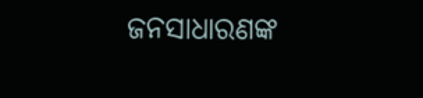ଜନସାଧାରଣଙ୍କ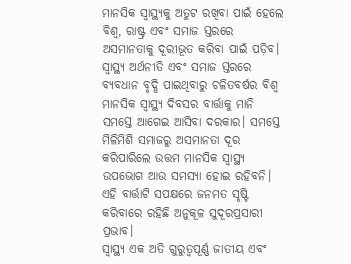ମାନସିକ ସ୍ବାସ୍ଥ୍ୟକୁ ଅତୁଟ ରଖିବା ପାଇଁ ହେଲେ ବିଶ୍ୱ, ରାଷ୍ଟ୍ର ଏବଂ ସମାଜ ସ୍ତରରେ ଅସମାନତାକୁ ଦୂରୀଭୂତ କରିବା ପାଇଁ ପଡ଼ିବ। ସ୍ବାସ୍ଥ୍ୟ ଅର୍ଥନୀତି ଏବଂ ସମାଜ ସ୍ତରରେ ବ୍ୟବଧାନ ବୃଦ୍ଧି ପାଇଥିବାରୁ ଚଳିତବର୍ଷର ବିଶ୍ୱ ମାନସିକ ସ୍ବାସ୍ଥ୍ୟ ଦିବସର ବାର୍ତ୍ତାକୁ ମାନି ସମସ୍ତେ ଆଗେଇ ଆସିବା ଦରକାର। ସମସ୍ତେ ମିଳିମିଶି ସମାଜରୁ ଅସମାନତା ଦୂର କରିପାରିଲେ ଉତ୍ତମ ମାନସିକ ସ୍ବାସ୍ଥ୍ୟ ଉପଭୋଗ ଆଉ ସମସ୍ୟା ହୋଇ ରହିବନି। ଏହି ବାର୍ତ୍ତାଟି ସପକ୍ଷରେ ଜନମତ ସୃଷ୍ଟି କରିବାରେ ରହିଛି ଅନୁକୂଳ ସୁଦୂରପ୍ରସାରୀ ପ୍ରଭାବ।
ସ୍ବାସ୍ଥ୍ୟ ଏକ ଅତି ଗୁରୁତ୍ୱପୂର୍ଣ୍ଣ ଜାତୀୟ ଏବଂ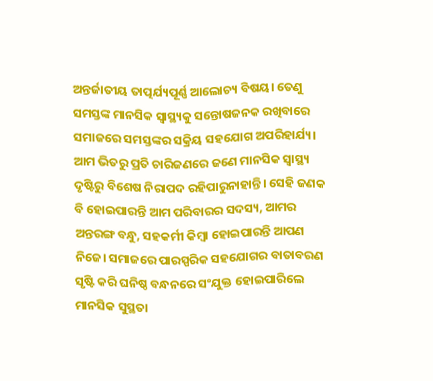ଅନ୍ତର୍ଜାତୀୟ ତାତ୍ପର୍ଯ୍ୟପୂର୍ଣ୍ଣ ଆଲୋଚ୍ୟ ବିଷୟ। ତେଣୁ ସମସ୍ତଙ୍କ ମାନସିକ ସ୍ବାସ୍ଥ୍ୟକୁ ସନ୍ତୋଷଜନକ ରଖିବାରେ ସମାଜରେ ସମସ୍ତଙ୍କର ସକ୍ରିୟ ସହଯୋଗ ଅପରିହାର୍ଯ୍ୟ।
ଆମ ଭିତରୁ ପ୍ରତି ଚାରିଜଣରେ ଜଣେ ମାନସିକ ସ୍ବାସ୍ଥ୍ୟ ଦୃଷ୍ଟିରୁ ବିଶେଷ ନିରାପଦ ରହିପାରୁନାହାନ୍ତି। ସେହି ଜଣକ ବି ହୋଇପାରନ୍ତି ଆମ ପରିବାରର ସଦସ୍ୟ, ଆମର ଅନ୍ତରଙ୍ଗ ବନ୍ଧୁ, ସହକର୍ମୀ କିମ୍ବା ହୋଇପାରନ୍ତି ଆପଣ ନିଜେ। ସମାଜରେ ପାରସ୍ପରିକ ସହଯୋଗର ବାତାବରଣ ସୃଷ୍ଟି କରି ଘନିଷ୍ଠ ବନ୍ଧନରେ ସଂଯୁକ୍ତ ହୋଇପାରିଲେ ମାନସିକ ସୁସ୍ଥତା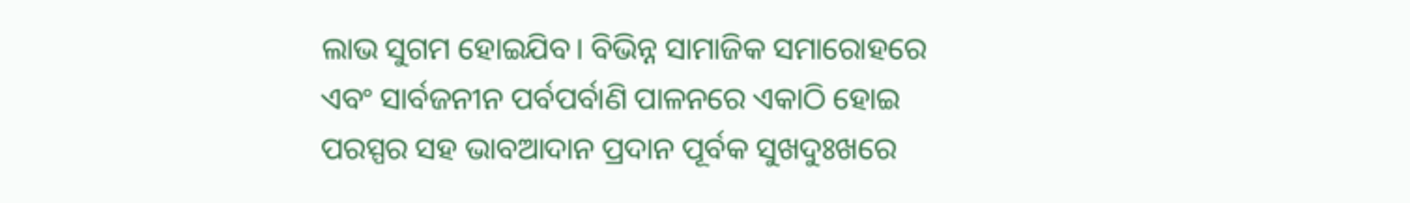ଲାଭ ସୁଗମ ହୋଇଯିବ। ବିଭିନ୍ନ ସାମାଜିକ ସମାରୋହରେ ଏବଂ ସାର୍ବଜନୀନ ପର୍ବପର୍ବାଣି ପାଳନରେ ଏକାଠି ହୋଇ ପରସ୍ପର ସହ ଭାବଆଦାନ ପ୍ରଦାନ ପୂର୍ବକ ସୁଖଦୁଃଖରେ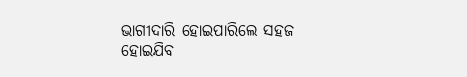ଭାଗୀଦାରି ହୋଇପାରିଲେ ସହଜ ହୋଇଯିବ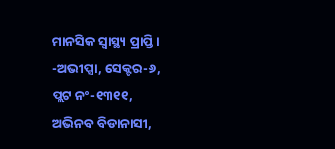ମାନସିକ ସ୍ବାସ୍ଥ୍ୟ ପ୍ରାପ୍ତି।
-ଅଭୀପ୍ସା, ସେକ୍ଟର-୬,
ପ୍ଲଟ ନଂ-୧୩୧୧,
ଅଭିନବ ବିଡାନାସୀ,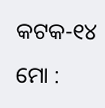କଟକ-୧୪
ମୋ :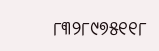୮୩୨୮୯୭୫୧୧୮